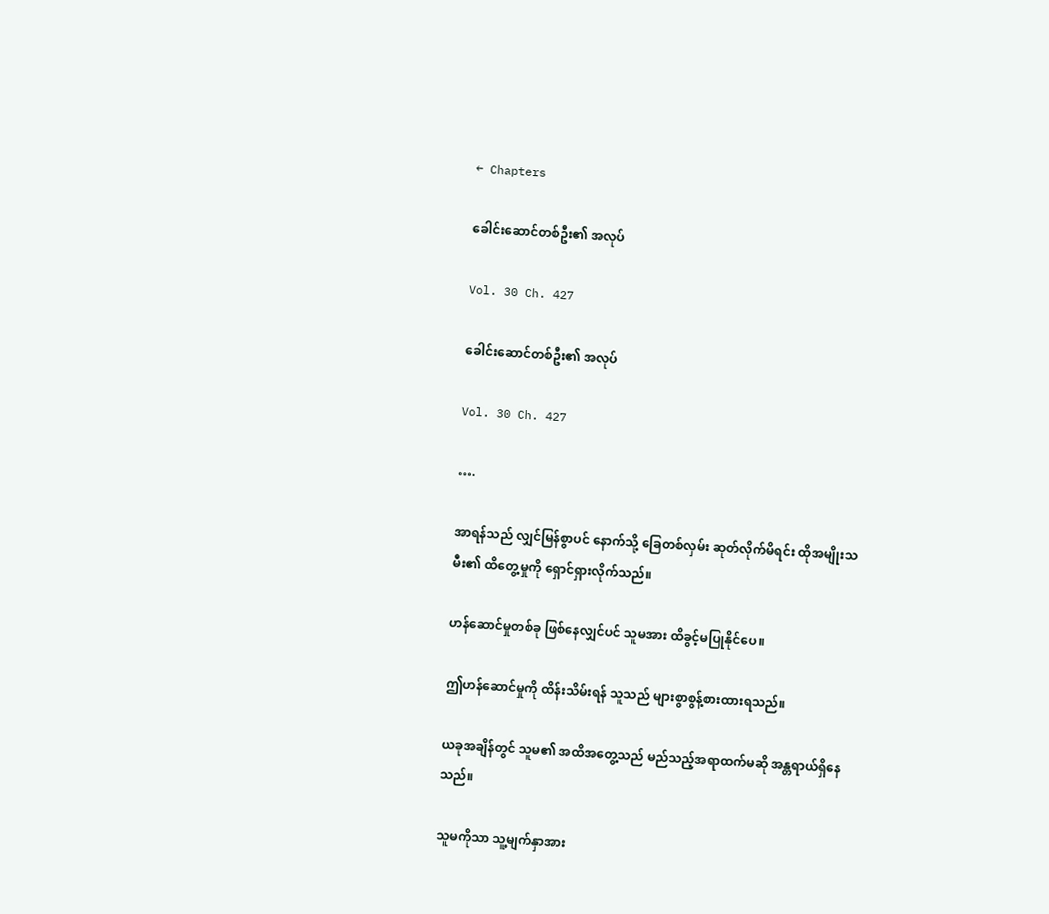← Chapters

ခေါင်းဆောင်တစ်ဦး၏ အလုပ်

Vol. 30 Ch. 427

ခေါင်းဆောင်တစ်ဦး၏ အလုပ်

Vol. 30 Ch. 427

….

အာရန်သည် လျှင်မြန်စွာပင် နောက်သို့ ခြေတစ်လှမ်း ဆုတ်လိုက်မိရင်း ထိုအမျိုးသမီး၏ ထိတွေ့မှုကို ရှောင်ရှားလိုက်သည်။

ဟန်ဆောင်မှုတစ်ခု ဖြစ်နေလျှင်ပင် သူမအား ထိခွင့်မပြုနိုင်ပေ။

ဤဟန်ဆောင်မှုကို ထိန်းသိမ်းရန် သူသည် များစွာစွန့်စားထားရသည်။

ယခုအချိန်တွင် သူမ၏ အထိအတွေ့သည် မည်သည့်အရာထက်မဆို အန္တရာယ်ရှိနေသည်။

သူမကိုသာ သူ့မျက်နှာအား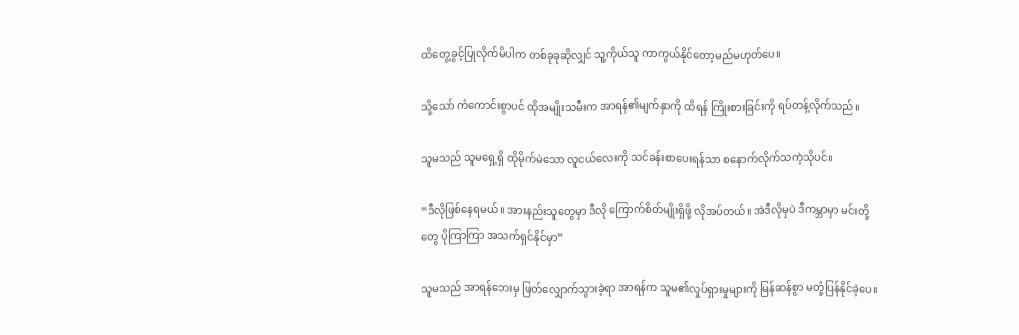ထိတွေ့ခွင့်ပြုလိုက်မိပါက တစ်ခုခုဆိုလျှင် သူ့ကိုယ်သူ ကာကွယ်နိုင်တော့မည်မဟုတ်ပေ။

သို့သော် ကံကောင်းစွာပင် ထိုအမျိုးသမီးက အာရန်၏မျက်နှာကို ထိရန် ကြိုးစားခြင်းကို ရပ်တန့်လိုက်သည်။

သူမသည် သူမရှေ့ရှိ ထိုမိုက်မဲသော လူငယ်လေးကို သင်ခန်းစာပေးရန်သာ စနောက်လိုက်သကဲ့သိုပင်။

“ဒီလိုဖြစ်နေရမယ်။ အားနည်းသူတွေမှာ ဒီလို ကြောက်စိတ်မျိုးရှိဖို့ လိုအပ်တယ်။ အဲဒီလိုမှပဲ ဒီကမ္ဘာမှာ မင်းတို့တွေ ပိုကြာကြာ အသက်ရှင်နိုင်မှာ”

သူမသည် အာရန်ဘေးမှ ဖြတ်လျှောက်သွားခဲ့ရာ အာရန်က သူမ၏လှုပ်ရှားမှုများကို မြန်ဆန်စွာ မတုံ့ပြန်နိုင်ခဲ့ပေ။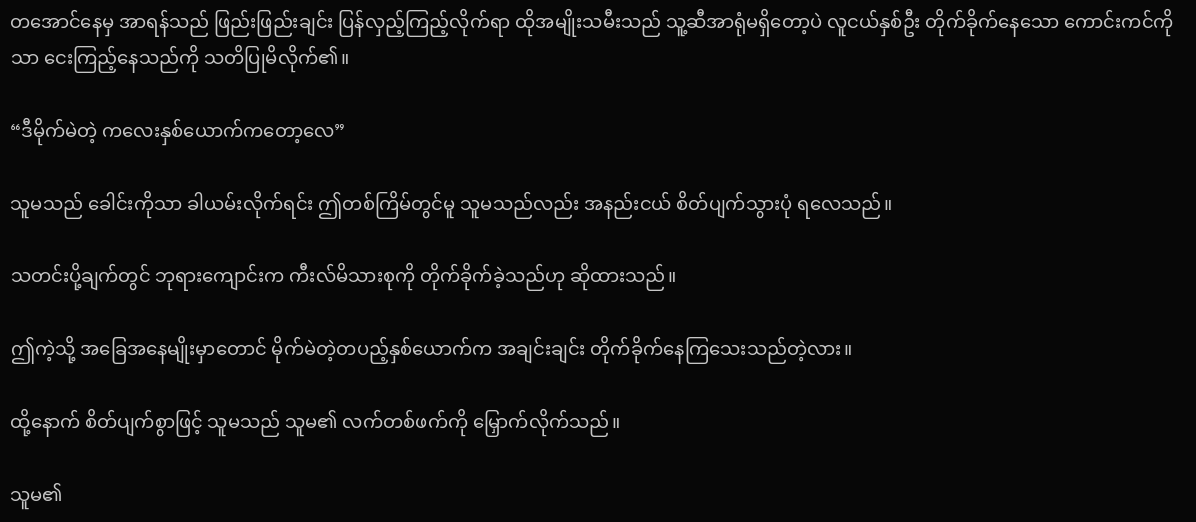တအောင်နေမှ အာရန်သည် ဖြည်းဖြည်းချင်း ပြန်လှည့်ကြည့်လိုက်ရာ ထိုအမျိုးသမီးသည် သူ့ဆီအာရုံမရှိတော့ပဲ လူငယ်နှစ်ဦး တိုက်ခိုက်နေသော ကောင်းကင်ကိုသာ ငေးကြည့်နေသည်ကို သတိပြုမိလိုက်၏။

“ဒီမိုက်မဲတဲ့ ကလေးနှစ်ယောက်ကတော့လေ”

သူမသည် ခေါင်းကိုသာ ခါယမ်းလိုက်ရင်း ဤတစ်ကြိမ်တွင်မူ သူမသည်လည်း အနည်းငယ် စိတ်ပျက်သွားပုံ ရလေသည်။

သတင်းပို့ချက်တွင် ဘုရားကျောင်းက ကီးလ်မိသားစုကို တိုက်ခိုက်ခဲ့သည်ဟု ဆိုထားသည်။

ဤကဲ့သို့ အခြေအနေမျိုးမှာတောင် မိုက်မဲတဲ့တပည့်နှစ်ယောက်က အချင်းချင်း တိုက်ခိုက်နေကြသေးသည်တဲ့လား။

ထို့နောက် စိတ်ပျက်စွာဖြင့် သူမသည် သူမ၏ လက်တစ်ဖက်ကို မြှောက်လိုက်သည်။

သူမ၏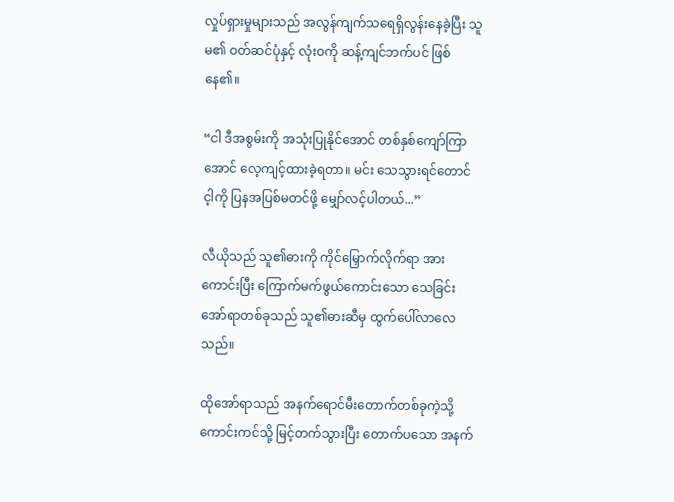လှုပ်ရှားမှုများသည် အလွန်ကျက်သရေရှိလွန်းနေခဲ့ပြီး သူမ၏ ဝတ်ဆင်ပုံနှင့် လုံးဝကို ဆန့်ကျင်ဘက်ပင် ဖြစ်နေ၏။

“ငါ ဒီအစွမ်းကို အသုံးပြုနိုင်အောင် တစ်နှစ်ကျော်ကြာအောင် လေ့ကျင့်ထားခဲ့ရတာ။ မင်း သေသွားရင်တောင် င့ါကို ပြနအပြစ်မတင်ဖို့ မျှော်လင့်ပါတယ်...”

လီယိုသည် သူ၏ဓားကို ကိုင်မြှောက်လိုက်ရာ အားကောင်းပြီး ကြောက်မက်ဖွယ်ကောင်းသော သေခြင်းအော်ရာတစ်ခုသည် သူ၏ဓားဆီမှ ထွက်ပေါ်လာလေသည်။

ထိုအော်ရာသည် အနက်ရောင်မီးတောက်တစ်ခုကဲ့သို့ ကောင်းကင်သို့ မြင့်တက်သွားပြီး တောက်ပသော အနက်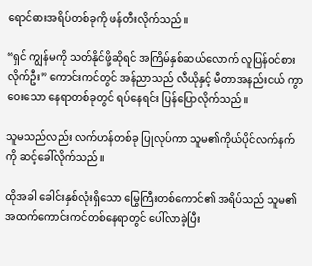ရောင်ဓားအရိပ်တစ်ခုကို ဖန်တီးလိုက်သည်။

“ရှင် ကျွန်မကို သတ်နိုင်ဖို့ဆိုရင် အကြိမ်နှစ်ဆယ်လောက် လူပြန်ဝင်စားလိုက်ဦး” ကောင်းကင်တွင် အန်ညာသည် လီယိုနှင့် မီတာအနည်းငယ် ကွာဝေးသော နေရာတစ်ခုတွင် ရပ်နေရင်း ပြန်ပြောလိုက်သည်။

သူမသည်လည်း လက်ဟန်တစ်ခု ပြုလုပ်ကာ သူမ၏ကိုယ်ပိုင်လက်နက်ကို ဆင့်ခေါ်လိုက်သည်။

ထိုအခါ ခေါင်းနှစ်လုံးရှိသော မြွေကြီးတစ်ကောင်၏ အရိပ်သည် သူမ၏ အထက်ကောင်းကင်တစ်နေရာတွင် ပေါ်လာခဲ့ပြီး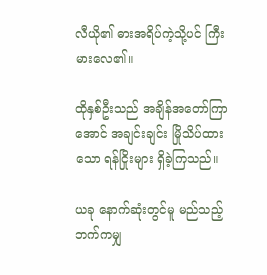လီယို၏ ဓားအရိပ်ကဲ့သို့ပင် ကြီးမားလေ၏။

ထိုနှစ်ဦးသည် အချိန်အတော်ကြာအောင် အချင်းချင်း မြိုသိပ်ထားသော ရန်ငြိုးများ ရှိခဲ့ကြသည်။

ယခု နောက်ဆုံးတွင်မူ မည်သည့်ဘက်ကမျှ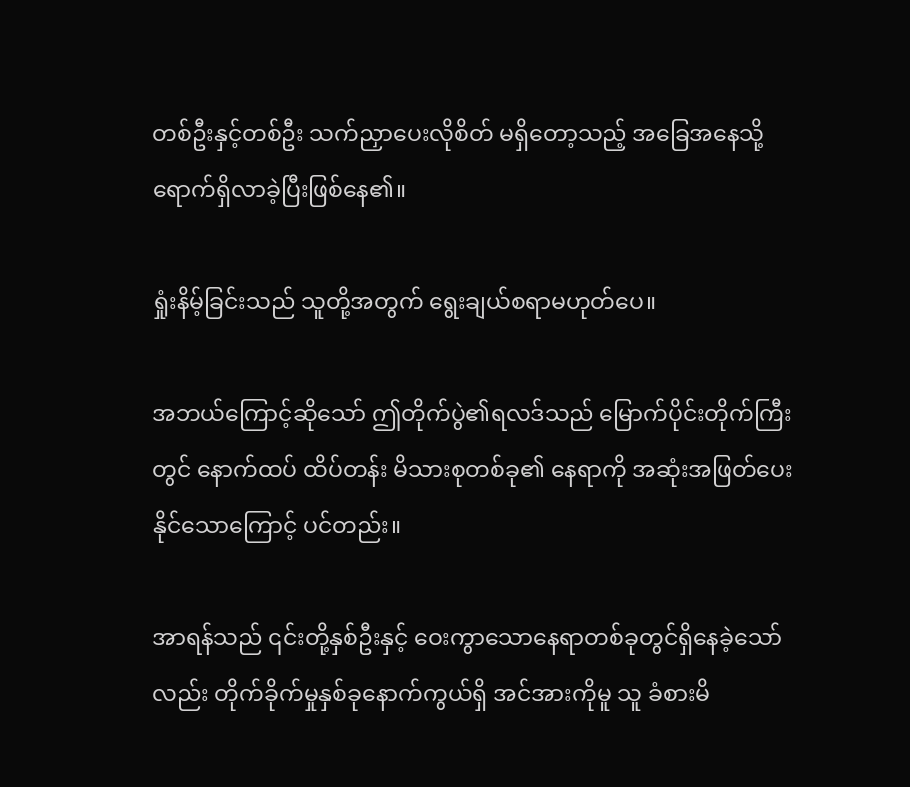တစ်ဦးနှင့်တစ်ဦး သက်ညှာပေးလိုစိတ် မရှိတော့သည့် အခြေအနေသို့ ရောက်ရှိလာခဲ့ပြီးဖြစ်နေ၏။

ရှုံးနိမ့်ခြင်းသည် သူတို့အတွက် ရွေးချယ်စရာမဟုတ်ပေ။

အဘယ်ကြောင့်ဆိုသော် ဤတိုက်ပွဲ၏ရလဒ်သည် မြောက်ပိုင်းတိုက်ကြီးတွင် နောက်ထပ် ထိပ်တန်း မိသားစုတစ်ခု၏ နေရာကို အဆုံးအဖြတ်ပေးနိုင်သောကြောင့် ပင်တည်း။

အာရန်သည် ၎င်းတို့နှစ်ဦးနှင့် ဝေးကွာသောနေရာတစ်ခုတွင်ရှိနေခဲ့သော်လည်း တိုက်ခိုက်မှုနှစ်ခုနောက်ကွယ်ရှိ အင်အားကိုမူ သူ ခံစားမိ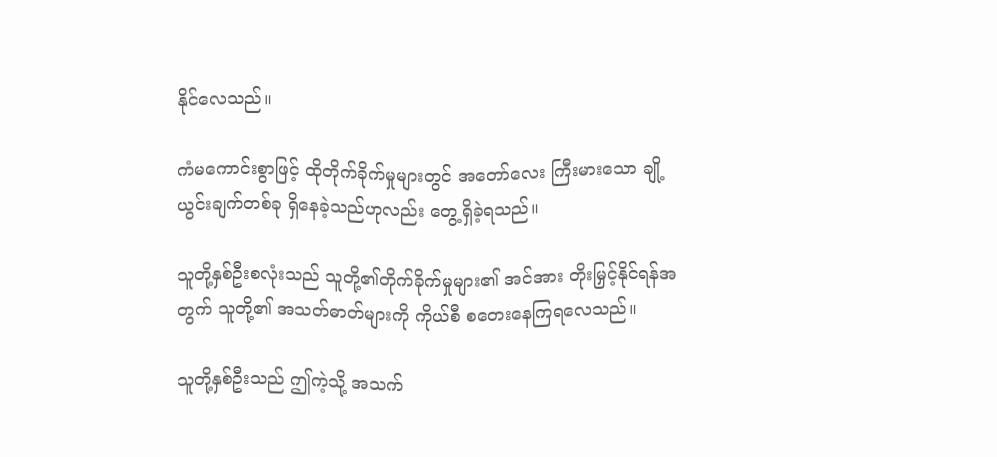နိုင်လေသည်။

ကံမကောင်းစွာဖြင့် ထိုတိုက်ခိုက်မှုများတွင် အတော်လေး ကြီးမားသော ချို့ယွင်းချက်တစ်ခု ရှိနေခဲ့သည်ဟုလည်း တွေ့ရှိခဲ့ရသည်။

သူတို့နှစ်ဦးစလုံးသည် သူတို့၏တိုက်ခိုက်မှုများ၏ အင်အား တိုးမြှင့်နိုင်ရန်အတွက် သူတို့၏ အသတ်ဓာတ်များကို ကိုယ်စီ စတေးနေကြရလေသည်။

သူတို့နှစ်ဦးသည် ဤကဲ့သို့ အသက်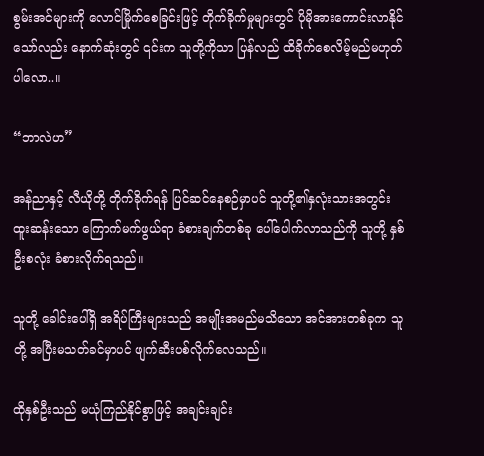စွမ်းအင်များကို လောင်မြိုက်စေခြင်းဖြင့် တိုက်ခိုက်မှုများတွင် ပိုမိုအားကောင်းလာနိုင်သော်လည်း နောက်ဆုံးတွင် ၎င်းက သူတို့ကိုသာ ပြန်လည် ထိခိုက်စေလိမ့်မည်မဟုတ်ပါလော..။

“ဘာလဲဟ”

အန်ညာနှင့် လီယိုတို့ တိုက်ခိုက်ရန် ပြင်ဆင်နေစဉ်မှာပင် သူတို့၏နှလုံးသားအတွင်း ထူးဆန်းသော ကြောက်မက်ဖွယ်ရာ ခံစားချက်တစ်ခု ပေါ်ပေါက်လာသည်ကို သူတို့ နှစ်ဦးစလုံး ခံစားလိုက်ရသည်။

သူတို့ ခေါင်းပေါ်ရှိ အရိပ်ကြီးများသည် အမျိုးအမည်မသိသော အင်အားတစ်ခုက သူတို့ အပြီးမသတ်ခင်မှာပင် ဖျက်ဆီးပစ်လိုက်လေသည်။

ထိုနှစ်ဦးသည် မယုံကြည်နိုင်စွာဖြင့် အချင်းချင်း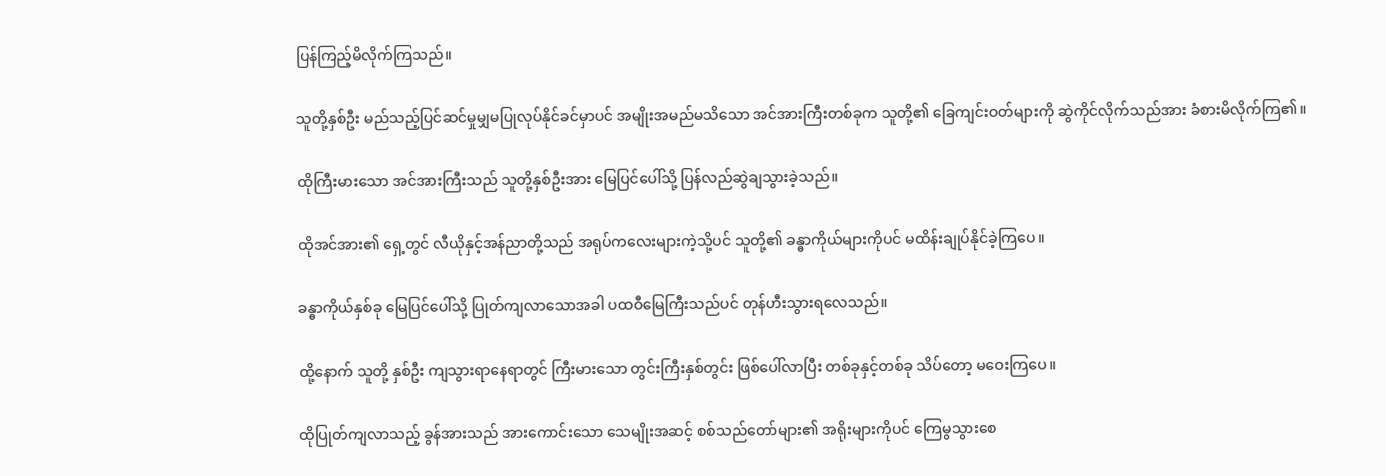ပြန်ကြည့်မိလိုက်ကြသည်။

သူတို့နှစ်ဦး မည်သည့်ပြင်ဆင်မှုမျှမပြုလုပ်နိုင်ခင်မှာပင် အမျိုးအမည်မသိသော အင်အားကြီးတစ်ခုက သူတို့၏ ခြေကျင်းဝတ်များကို ဆွဲကိုင်လိုက်သည်အား ခံစားမိလိုက်ကြ၏။

ထိုကြီးမားသော အင်အားကြီးသည် သူတို့နှစ်ဦးအား မြေပြင်ပေါ်သို့ ပြန်လည်ဆွဲချသွားခဲ့သည်။

ထိုအင်အား၏ ရှေ့တွင် လီယိုနှင့်အန်ညာတို့သည် အရုပ်ကလေးများကဲ့သို့ပင် သူတို့၏ ခန္ဓာကိုယ်များကိုပင် မထိန်းချုပ်နိုင်ခဲ့ကြပေ။

ခန္ဓာကိုယ်နှစ်ခု မြေပြင်ပေါ်သို့ ပြုတ်ကျလာသောအခါ ပထဝီမြေကြီးသည်ပင် တုန်ဟီးသွားရလေသည်။

ထို့နောက် သူတို့ နှစ်ဦး ကျသွားရာနေရာတွင် ကြီးမားသော တွင်းကြီးနှစ်တွင်း ဖြစ်ပေါ်လာပြီး တစ်ခုနှင့်တစ်ခု သိပ်တော့ မဝေးကြပေ။

ထိုပြုတ်ကျလာသည့် ခွန်အားသည် အားကောင်းသော သေမျိုးအဆင့် စစ်သည်တော်များ၏ အရိုးများကိုပင် ကြေမွသွားစေ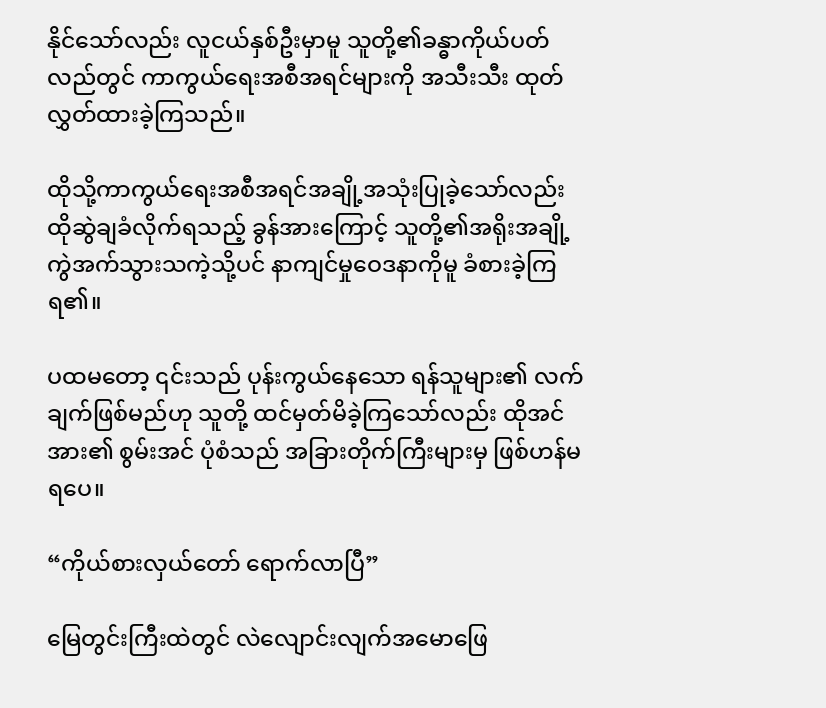နိုင်သော်လည်း လူငယ်နှစ်ဦးမှာမူ သူတို့၏ခန္ဓာကိုယ်ပတ်လည်တွင် ကာကွယ်ရေးအစီအရင်များကို အသီးသီး ထုတ်လွှတ်ထားခဲ့ကြသည်။

ထိုသို့ကာကွယ်ရေးအစီအရင်အချို့အသုံးပြုခဲ့သော်လည်း ထိုဆွဲချခံလိုက်ရသည့် ခွန်အားကြောင့် သူတို့၏အရိုးအချို့ ကွဲအက်သွားသကဲ့သို့ပင် နာကျင်မှုဝေဒနာကိုမူ ခံစားခဲ့ကြရ၏။

ပထမတော့ ၎င်းသည် ပုန်းကွယ်နေသော ရန်သူများ၏ လက်ချက်ဖြစ်မည်ဟု သူတို့ ထင်မှတ်မိခဲ့ကြသော်လည်း ထိုအင်အား၏ စွမ်းအင် ပုံစံသည် အခြားတိုက်ကြီးများမှ ဖြစ်ဟန်မရပေ။

“ကိုယ်စားလှယ်တော် ရောက်လာပြီ”

မြေတွင်းကြီးထဲတွင် လဲလျောင်းလျက်အမောဖြေ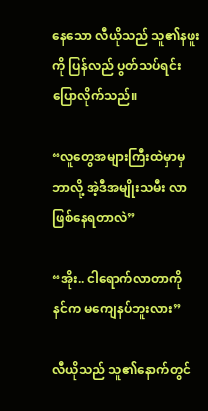နေသော လီယိုသည် သူ၏နဖူးကို ပြန်လည် ပွတ်သပ်ရင်းပြောလိုက်သည်။

“လူတွေအများကြီးထဲမှာမှဘာလို့ အဲ့ဒီအမျိုးသမီး လာဖြစ်နေရတာလဲ”

“အိုး.. ငါရောက်လာတာကို နင်က မကျေနပ်ဘူးလား”

လီယိုသည် သူ၏နောက်တွင်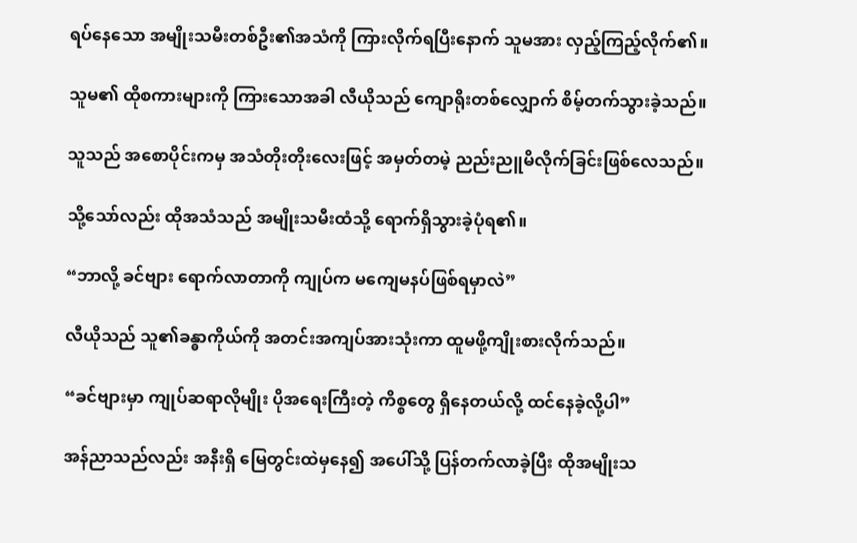ရပ်နေသော အမျိုးသမီးတစ်ဦး၏အသံကို ကြားလိုက်ရပြီးနောက် သူမအား လှည့်ကြည့်လိုက်၏။

သူမ၏ ထိုစကားများကို ကြားသောအခါ လီယိုသည် ကျောရိုးတစ်လျှောက် စိမ့်တက်သွားခဲ့သည်။

သူသည် အစောပိုင်းကမှ အသံတိုးတိုးလေးဖြင့် အမှတ်တမဲ့ ညည်းညူမိလိုက်ခြင်းဖြစ်လေသည်။

သို့သော်လည်း ထိုအသံသည် အမျိုးသမီးထံသို့ ရောက်ရှိသွားခဲ့ပုံရ၏။

“ဘာလို့ ခင်ဗျား ရောက်လာတာကို ကျုပ်က မကျေမနပ်ဖြစ်ရမှာလဲ”

လီယိုသည် သူ၏ခန္ဓာကိုယ်ကို အတင်းအကျပ်အားသုံးကာ ထူမဖို့ကျိုးစားလိုက်သည်။

“ခင်ဗျားမှာ ကျုပ်ဆရာလိုမျိုး ပိုအရေးကြီးတဲ့ ကိစ္စတွေ ရှိနေတယ်လို့ ထင်နေခဲ့လို့ပါ”

အန်ညာသည်လည်း အနီးရှိ မြေတွင်းထဲမှနေ၍ အပေါ်သို့ ပြန်တက်လာခဲ့ပြီး ထိုအမျိုးသ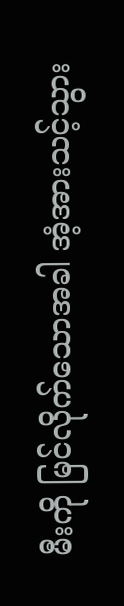မီးကို မြင်လိုက်သောအခါ အံ့အားသင့်သွား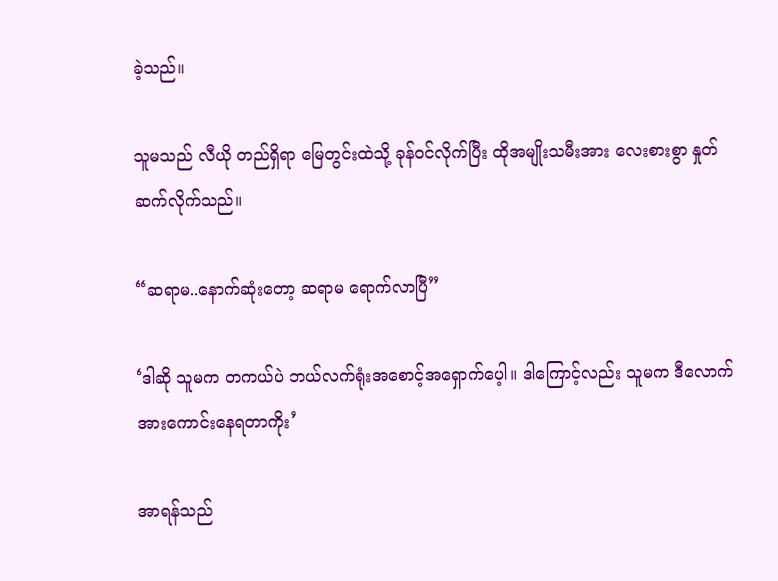ခဲ့သည်။

သူမသည် လီယို တည်ရှိရာ မြေတွင်းထဲသို့ ခုန်ဝင်လိုက်ပြီး ထိုအမျိုးသမီးအား လေးစားစွာ နှုတ်ဆက်လိုက်သည်။

“ဆရာမ..နောက်ဆုံးတော့ ဆရာမ ရောက်လာပြီ”

‘ဒါဆို သူမက တကယ်ပဲ ဘယ်လက်ရုံးအစောင့်အရှောက်ပေ့ါ။ ဒါကြောင့်လည်း သူမက ဒီလောက် အားကောင်းနေရတာကိုး’

အာရန်သည်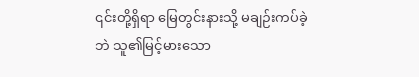၎င်းတို့ရှိရာ မြေတွင်းနားသို့ မချဉ်းကပ်ခဲ့ဘဲ သူ၏မြင့်မားသော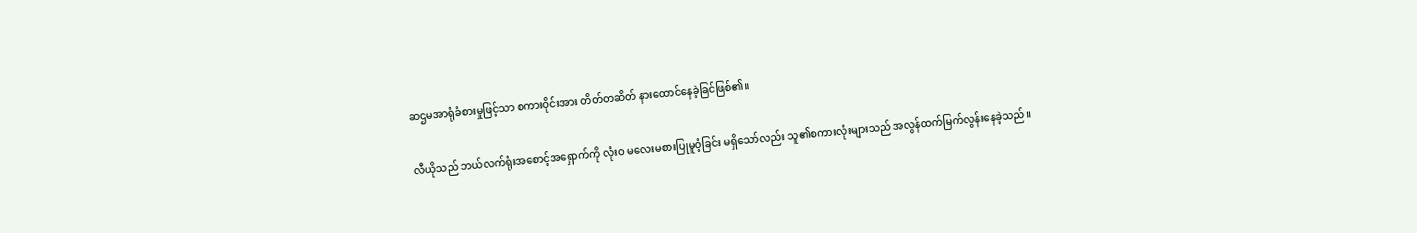ဆဌမအာရုံခံစားမှုဖြင့်သာ စကားဝိုင်းအား တိတ်တဆိတ် နားထောင်နေခဲ့ခြင်ဖြစ်၏။

လီယိုသည် ဘယ်လက်ရုံးအစောင့်အရှောက်ကို လုံးဝ မလေးမစားပြုမူဝံ့ခြင်း မရှိသော်လည်း သူ၏စကားလုံးများသည် အလွန်ထက်မြက်လွန်းနေခဲ့သည်။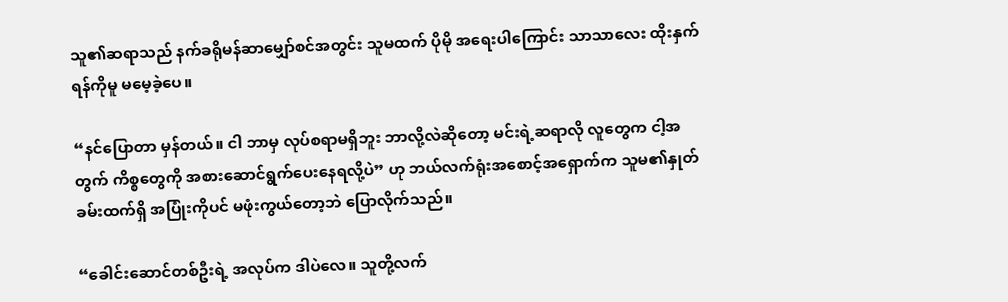သူ၏ဆရာသည် နက်ခရိုမန်ဆာမျှော်စင်အတွင်း သူမထက် ပိုမို အရေးပါကြောင်း သာသာလေး ထိုးနှက်ရန်ကိုမူ မမေ့ခဲ့ပေ။

“နင်ပြောတာ မှန်တယ်။ ငါ ဘာမှ လုပ်စရာမရှိဘူး ဘာလို့လဲဆိုတော့ မင်းရဲ့ဆရာလို လူတွေက ငါ့အတွက် ကိစ္စတွေကို အစားဆောင်ရွက်ပေးနေရလို့ပဲ” ဟု ဘယ်လက်ရုံးအစောင့်အရှောက်က သူမ၏နှုတ်ခမ်းထက်ရှိ အပြုံးကိုပင် မဖုံးကွယ်တော့ဘဲ ပြောလိုက်သည်။

“ခေါင်းဆောင်တစ်ဦးရဲ့ အလုပ်က ဒါပဲလေ။ သူတို့လက်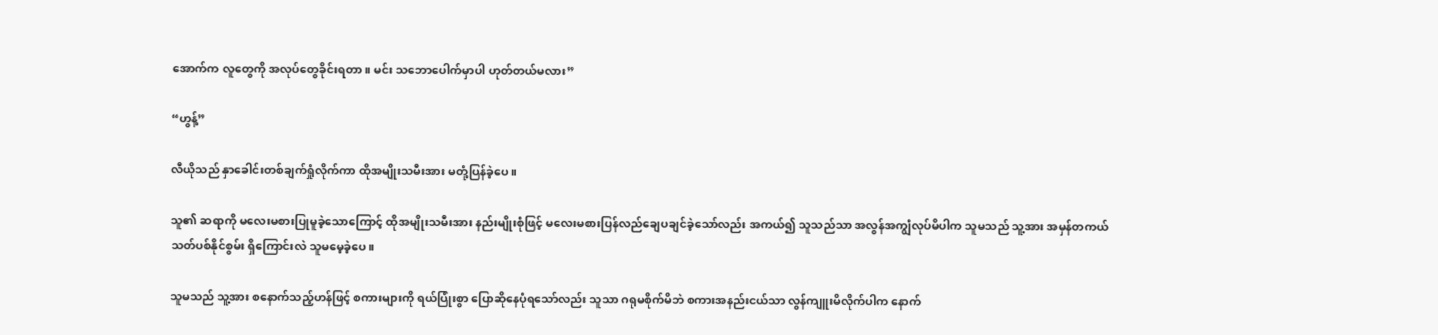အောက်က လူတွေကို အလုပ်တွေခိုင်းရတာ။ မင်း သဘောပေါက်မှာပါ ဟုတ်တယ်မလား”

“ဟွန့်”

လီယိုသည် နှာခေါင်းတစ်ချက်ရှုံလိုက်ကာ ထိုအမျိုးသမီးအား မတုံ့ပြန်ခဲ့ပေ။

သူ၏ ဆရာကို မလေးမစားပြုမူခဲ့သောကြောင့် ထိုအမျိုးသမီးအား နည်းမျိုးစုံဖြင့် မလေးမစားပြန်လည်ချေပချင်ခဲ့သော်လည်း အကယ်၍ သူသည်သာ အလွန်အကျွံလုပ်မိပါက သူမသည် သူ့အား အမှန်တကယ် သတ်ပစ်နိုင်စွမ်း ရှိကြောင်းလဲ သူမမေ့ခဲ့ပေ။

သူမသည် သူ့အား စနောက်သည့်ဟန်ဖြင့် စကားများကို ရယ်ပြုံးစွာ ပြောဆိုနေပုံရသော်လည်း သူသာ ဂရုမစိုက်မိဘဲ စကားအနည်းငယ်သာ လွန်ကျူးမိလိုက်ပါက နောက်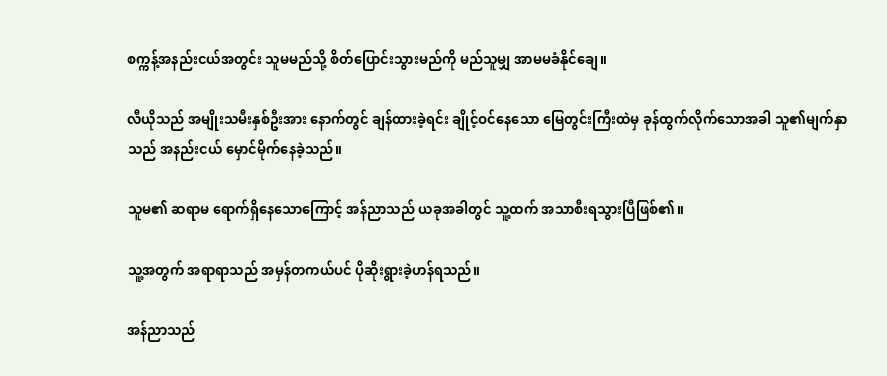စက္ကန့်အနည်းငယ်အတွင်း သူမမည်သို့ စိတ်ပြောင်းသွားမည်ကို မည်သူမျှ အာမမခံနိုင်ချေ။

လီယိုသည် အမျိုးသမီးနှစ်ဦးအား နောက်တွင် ချန်ထားခဲ့ရင်း ချိုင့်ဝင်နေသော မြေတွင်းကြီးထဲမှ ခုန်ထွက်လိုက်သောအခါ သူ၏မျက်နှာသည် အနည်းငယ် မှောင်မိုက်နေခဲ့သည်။

သူမ၏ ဆရာမ ရောက်ရှိနေသောကြောင့် အန်ညာသည် ယခုအခါတွင် သူ့ထက် အသာစီးရသွားပြီဖြစ်၏။

သူ့အတွက် အရာရာသည် အမှန်တကယ်ပင် ပိုဆိုးရွားခဲ့ဟန်ရသည်။

အန်ညာသည်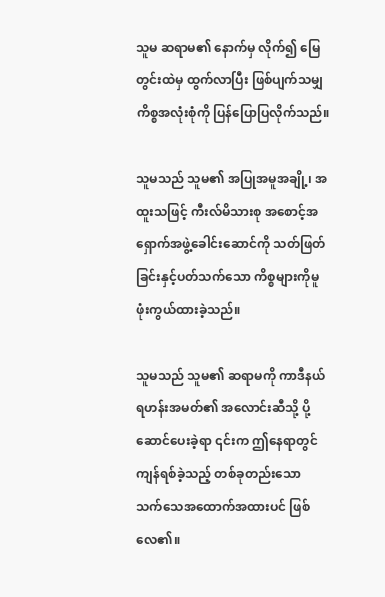သူမ ဆရာမ၏ နောက်မှ လိုက်၍ မြေတွင်းထဲမှ ထွက်လာပြီး ဖြစ်ပျက်သမျှ ကိစ္စအလုံးစုံကို ပြန်ပြောပြလိုက်သည်။

သူမသည် သူမ၏ အပြုအမူအချို့၊ အထူးသဖြင့် ကီးလ်မိသားစု အစောင့်အရှောက်အဖွဲ့ခေါင်းဆောင်ကို သတ်ဖြတ်ခြင်းနှင့်ပတ်သက်သော ကိစ္စများကိုမူ ဖုံးကွယ်ထားခဲ့သည်။

သူမသည် သူမ၏ ဆရာမကို ကာဒီနယ်ရဟန်းအမတ်၏ အလောင်းဆီသို့ ပို့ဆောင်ပေးခဲ့ရာ ၎င်းက ဤနေရာတွင် ကျန်ရစ်ခဲ့သည့် တစ်ခုတည်းသော သက်သေအထောက်အထားပင် ဖြစ်လေ၏။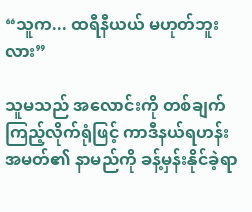“သူက... ထရီနီယယ် မဟုတ်ဘူးလား”

သူမသည် အလောင်းကို တစ်ချက်ကြည့်လိုက်ရုံဖြင့် ကာဒီနယ်ရဟန်းအမတ်၏ နာမည်ကို ခန့်မှန်းနိုင်ခဲ့ရာ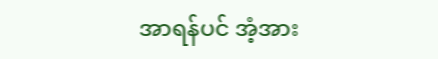အာရန်ပင် အံ့အား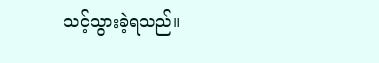သင့်သွားခဲ့ရသည်။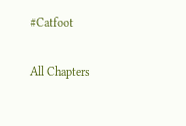#Catfoot

All Chapters